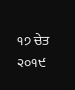੧੭ ਚੇਤ ੨੦੧੯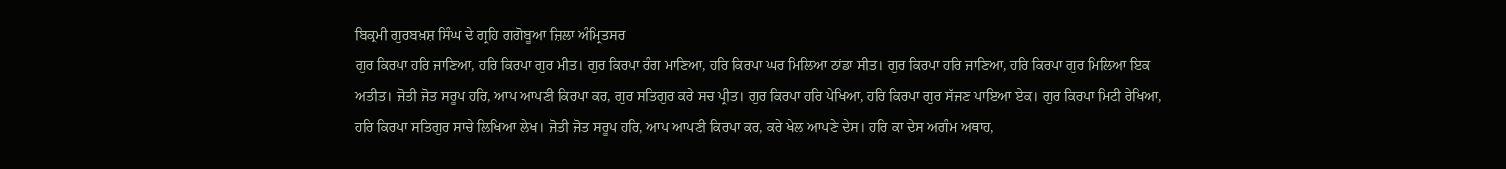ਬਿਕ੍ਰਮੀ ਗੁਰਬਖ਼ਸ਼ ਸਿੰਘ ਦੇ ਗ੍ਰਹਿ ਗਗੋਬੂਆ ਜ਼ਿਲਾ ਅੰਮ੍ਰਿਤਸਰ
ਗੁਰ ਕਿਰਪਾ ਹਰਿ ਜਾਣਿਆ, ਹਰਿ ਕਿਰਪਾ ਗੁਰ ਮੀਤ। ਗੁਰ ਕਿਰਪਾ ਰੰਗ ਮਾਣਿਆ, ਹਰਿ ਕਿਰਪਾ ਘਰ ਮਿਲਿਆ ਠਾਂਡਾ ਸੀਤ। ਗੁਰ ਕਿਰਪਾ ਹਰਿ ਜਾਣਿਆ, ਹਰਿ ਕਿਰਪਾ ਗੁਰ ਮਿਲਿਆ ਇਕ ਅਤੀਤ। ਜੋਤੀ ਜੋਤ ਸਰੂਪ ਹਰਿ, ਆਪ ਆਪਣੀ ਕਿਰਪਾ ਕਰ, ਗੁਰ ਸਤਿਗੁਰ ਕਰੇ ਸਚ ਪ੍ਰੀਤ। ਗੁਰ ਕਿਰਪਾ ਹਰਿ ਪੇਖਿਆ, ਹਰਿ ਕਿਰਪਾ ਗੁਰ ਸੱਜਣ ਪਾਇਆ ਏਕ। ਗੁਰ ਕਿਰਪਾ ਮਿਟੀ ਰੇਖਿਆ, ਹਰਿ ਕਿਰਪਾ ਸਤਿਗੁਰ ਸਾਚੇ ਲਿਖਿਆ ਲੇਖ। ਜੋਤੀ ਜੋਤ ਸਰੂਪ ਹਰਿ, ਆਪ ਆਪਣੀ ਕਿਰਪਾ ਕਰ, ਕਰੇ ਖੇਲ ਆਪਣੇ ਦੇਸ। ਹਰਿ ਕਾ ਦੇਸ ਅਗੰਮ ਅਥਾਹ,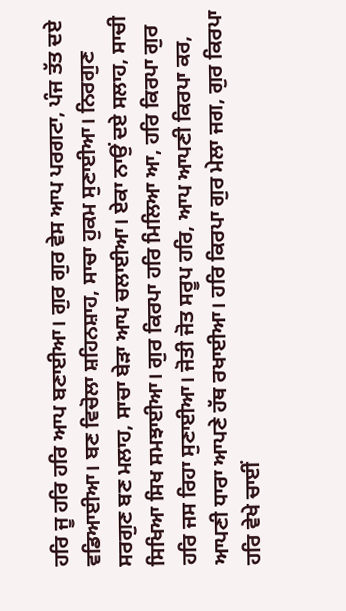ਹਰਿ ਜੂ ਹਰਿ ਹਰਿ ਆਪ ਬਣਾਈਆ। ਗੁਰ ਗੁਰ ਵੇਸ ਆਪ ਪਰਗਟਾ, ਪੰਜ ਤੱਤ ਦਏ ਵਡਿਆਈਆ। ਬਣ ਵਿਚੋਲਾ ਸ਼ਹਿਨਸ਼ਾਹ, ਸਾਚਾ ਹੁਕਮ ਸੁਣਾਈਆ। ਨਿਰਗੁਣ ਸਰਗੁਣ ਬਣ ਮਲਾਹ, ਸਾਚਾ ਬੇੜਾ ਆਪ ਚਲਾਈਆ। ਏਕਾ ਨਾਉਂ ਦਏ ਸਲਾਹ, ਸਾਚੀ ਸਿਖਿਆ ਸਿਖ ਸਮਝਾਈਆ। ਗੁਰ ਕਿਰਪਾ ਹਰਿ ਮਿਲਿਆ ਆ, ਹਰਿ ਕਿਰਪਾ ਗੁਰ ਹਰਿ ਜਸ ਰਿਹਾ ਸੁਣਾਈਆ। ਜੋਤੀ ਜੋਤ ਸਰੂਪ ਹਰਿ, ਆਪ ਆਪਣੀ ਕਿਰਪਾ ਕਰ, ਆਪਣੀ ਧਾਰਾ ਆਪਣੇ ਹੱਥ ਰਖਾਈਆ। ਹਰਿ ਕਿਰਪਾ ਗੁਰ ਮੇਲਾ ਜਗ, ਗੁਰ ਕਿਰਪਾ ਹਰਿ ਵੇਖੇ ਚਾਈਂ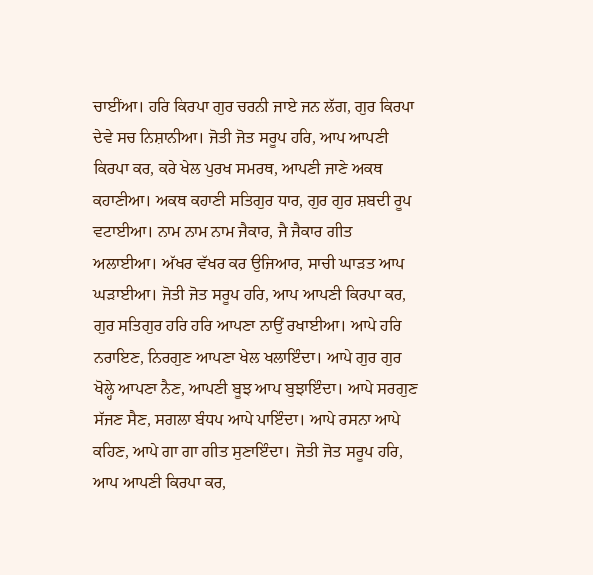ਚਾਈਂਆ। ਹਰਿ ਕਿਰਪਾ ਗੁਰ ਚਰਨੀ ਜਾਏ ਜਨ ਲੱਗ, ਗੁਰ ਕਿਰਪਾ ਦੇਵੇ ਸਚ ਨਿਸ਼ਾਨੀਆ। ਜੋਤੀ ਜੋਤ ਸਰੂਪ ਹਰਿ, ਆਪ ਆਪਣੀ ਕਿਰਪਾ ਕਰ, ਕਰੇ ਖੇਲ ਪੁਰਖ ਸਮਰਥ, ਆਪਣੀ ਜਾਣੇ ਅਕਥ ਕਹਾਣੀਆ। ਅਕਥ ਕਹਾਣੀ ਸਤਿਗੁਰ ਧਾਰ, ਗੁਰ ਗੁਰ ਸ਼ਬਦੀ ਰੂਪ ਵਟਾਈਆ। ਨਾਮ ਨਾਮ ਨਾਮ ਜੈਕਾਰ, ਜੈ ਜੈਕਾਰ ਗੀਤ ਅਲਾਈਆ। ਅੱਖਰ ਵੱਖਰ ਕਰ ਉਜਿਆਰ, ਸਾਚੀ ਘਾੜਤ ਆਪ ਘੜਾਈਆ। ਜੋਤੀ ਜੋਤ ਸਰੂਪ ਹਰਿ, ਆਪ ਆਪਣੀ ਕਿਰਪਾ ਕਰ, ਗੁਰ ਸਤਿਗੁਰ ਹਰਿ ਹਰਿ ਆਪਣਾ ਨਾਉਂ ਰਖਾਈਆ। ਆਪੇ ਹਰਿ ਨਰਾਇਣ, ਨਿਰਗੁਣ ਆਪਣਾ ਖੇਲ ਖਲਾਇੰਦਾ। ਆਪੇ ਗੁਰ ਗੁਰ ਖੋਲ੍ਹੇ ਆਪਣਾ ਨੈਣ, ਆਪਣੀ ਬੂਝ ਆਪ ਬੁਝਾਇੰਦਾ। ਆਪੇ ਸਰਗੁਣ ਸੱਜਣ ਸੈਣ, ਸਗਲਾ ਬੰਧਪ ਆਪੇ ਪਾਇੰਦਾ। ਆਪੇ ਰਸਨਾ ਆਪੇ ਕਹਿਣ, ਆਪੇ ਗਾ ਗਾ ਗੀਤ ਸੁਣਾਇੰਦਾ। ਜੋਤੀ ਜੋਤ ਸਰੂਪ ਹਰਿ, ਆਪ ਆਪਣੀ ਕਿਰਪਾ ਕਰ,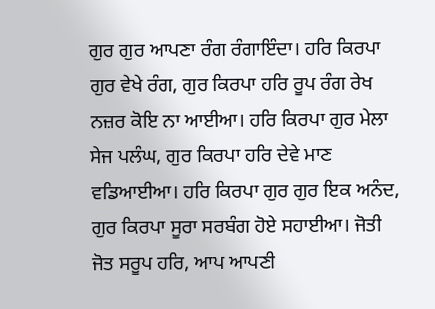ਗੁਰ ਗੁਰ ਆਪਣਾ ਰੰਗ ਰੰਗਾਇੰਦਾ। ਹਰਿ ਕਿਰਪਾ ਗੁਰ ਵੇਖੇ ਰੰਗ, ਗੁਰ ਕਿਰਪਾ ਹਰਿ ਰੂਪ ਰੰਗ ਰੇਖ ਨਜ਼ਰ ਕੋਇ ਨਾ ਆਈਆ। ਹਰਿ ਕਿਰਪਾ ਗੁਰ ਮੇਲਾ ਸੇਜ ਪਲੰਘ, ਗੁਰ ਕਿਰਪਾ ਹਰਿ ਦੇਵੇ ਮਾਣ ਵਡਿਆਈਆ। ਹਰਿ ਕਿਰਪਾ ਗੁਰ ਗੁਰ ਇਕ ਅਨੰਦ, ਗੁਰ ਕਿਰਪਾ ਸੂਰਾ ਸਰਬੰਗ ਹੋਏ ਸਹਾਈਆ। ਜੋਤੀ ਜੋਤ ਸਰੂਪ ਹਰਿ, ਆਪ ਆਪਣੀ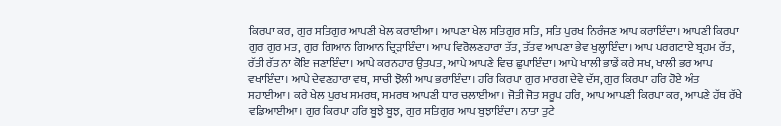ਕਿਰਪਾ ਕਰ, ਗੁਰ ਸਤਿਗੁਰ ਆਪਣੀ ਖੇਲ ਕਰਾਈਆ। ਆਪਣਾ ਖੇਲ ਸਤਿਗੁਰ ਸਤਿ, ਸਤਿ ਪੁਰਖ ਨਿਰੰਜਣ ਆਪ ਕਰਾਇੰਦਾ। ਆਪਣੀ ਕਿਰਪਾ ਗੁਰ ਗੁਰ ਮਤ, ਗੁਰ ਗਿਆਨ ਗਿਆਨ ਦ੍ਰਿੜਾਇੰਦਾ। ਆਪ ਵਿਰੋਲਣਹਾਰਾ ਤੱਤ, ਤੱਤਵ ਆਪਣਾ ਭੇਵ ਖੁਲ੍ਹਾਇੰਦਾ। ਆਪ ਪਰਗਟਾਏ ਬ੍ਰਹਮ ਰੱਤ, ਰੱਤੀ ਰੱਤ ਨਾ ਕੋਇ ਜਣਾਇੰਦਾ। ਆਪੇ ਕਰਨਹਾਰ ਉਤਪਤ, ਆਪੇ ਆਪਣੇ ਵਿਚ ਛੁਪਾਇੰਦਾ। ਆਪੇ ਖਾਲੀ ਭਾਡੇਂ ਕਰੇ ਸਖ, ਖਾਲੀ ਭਰ ਆਪ ਵਖਾਇੰਦਾ। ਆਪੇ ਦੇਵਣਹਾਰਾ ਵਥ, ਸਾਚੀ ਝੋਲੀ ਆਪ ਭਰਾਇੰਦਾ। ਹਰਿ ਕਿਰਪਾ ਗੁਰ ਮਾਰਗ ਦੇਵੇ ਦੱਸ, ਗੁਰ ਕਿਰਪਾ ਹਰਿ ਹੋਏ ਅੰਤ ਸਹਾਈਆ। ਕਰੇ ਖੇਲ ਪੁਰਖ ਸਮਰਥ, ਸਮਰਥ ਆਪਣੀ ਧਾਰ ਚਲਾਈਆ। ਜੋਤੀ ਜੋਤ ਸਰੂਪ ਹਰਿ, ਆਪ ਆਪਣੀ ਕਿਰਪਾ ਕਰ, ਆਪਣੇ ਹੱਥ ਰੱਖੇ ਵਡਿਆਈਆ। ਗੁਰ ਕਿਰਪਾ ਹਰਿ ਬੂਝੇ ਬੂਝ, ਗੁਰ ਸਤਿਗੁਰ ਆਪ ਬੁਝਾਇੰਦਾ। ਨਾਤਾ ਤੁਟੇ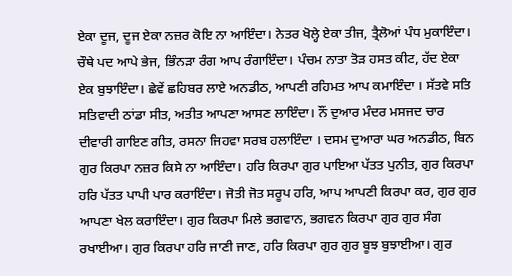ਏਕਾ ਦੂਜ, ਦੂਜ ਏਕਾ ਨਜ਼ਰ ਕੋਇ ਨਾ ਆਇੰਦਾ। ਨੇਤਰ ਖੋਲ੍ਹੇ ਏਕਾ ਤੀਜ, ਤ੍ਰੈਲੋਆਂ ਪੰਧ ਮੁਕਾਇੰਦਾ। ਚੌਥੇ ਪਦ ਆਪੇ ਭੇਜ, ਭਿੰਨੜਾ ਰੰਗ ਆਪ ਰੰਗਾਇੰਦਾ। ਪੰਚਮ ਨਾਤਾ ਤੋੜ ਹਸਤ ਕੀਟ, ਹੱਦ ਏਕਾ ਏਕ ਬੁਝਾਇੰਦਾ। ਛੇਵੇਂ ਛਹਿਬਰ ਲਾਏ ਅਨਡੀਠ, ਆਪਣੀ ਰਹਿਮਤ ਆਪ ਕਮਾਇੰਦਾ । ਸੱਤਵੇ ਸਤਿ ਸਤਿਵਾਦੀ ਠਾਂਡਾ ਸੀਤ, ਅਤੀਤ ਆਪਣਾ ਆਸਣ ਲਾਇੰਦਾ। ਨੌਂ ਦੁਆਰ ਮੰਦਰ ਮਸਜਦ ਚਾਰ ਦੀਵਾਰੀ ਗਾਇਣ ਗੀਤ, ਰਸਨਾ ਜਿਹਵਾ ਸਰਬ ਹਲਾਇੰਦਾ । ਦਸਮ ਦੁਆਰਾ ਘਰ ਅਨਡੀਠ, ਬਿਨ ਗੁਰ ਕਿਰਪਾ ਨਜ਼ਰ ਕਿਸੇ ਨਾ ਆਇੰਦਾ। ਹਰਿ ਕਿਰਪਾ ਗੁਰ ਪਾਇਆ ਪੱਤਤ ਪੁਨੀਤ, ਗੁਰ ਕਿਰਪਾ ਹਰਿ ਪੱਤਤ ਪਾਪੀ ਪਾਰ ਕਰਾਇੰਦਾ। ਜੋਤੀ ਜੋਤ ਸਰੂਪ ਹਰਿ, ਆਪ ਆਪਣੀ ਕਿਰਪਾ ਕਰ, ਗੁਰ ਗੁਰ ਆਪਣਾ ਖੇਲ ਕਰਾਇੰਦਾ। ਗੁਰ ਕਿਰਪਾ ਮਿਲੇ ਭਗਵਾਨ, ਭਗਵਨ ਕਿਰਪਾ ਗੁਰ ਗੁਰ ਸੰਗ ਰਖਾਈਆ। ਗੁਰ ਕਿਰਪਾ ਹਰਿ ਜਾਣੀ ਜਾਣ, ਹਰਿ ਕਿਰਪਾ ਗੁਰ ਗੁਰ ਬੂਝ ਬੁਝਾਈਆ। ਗੁਰ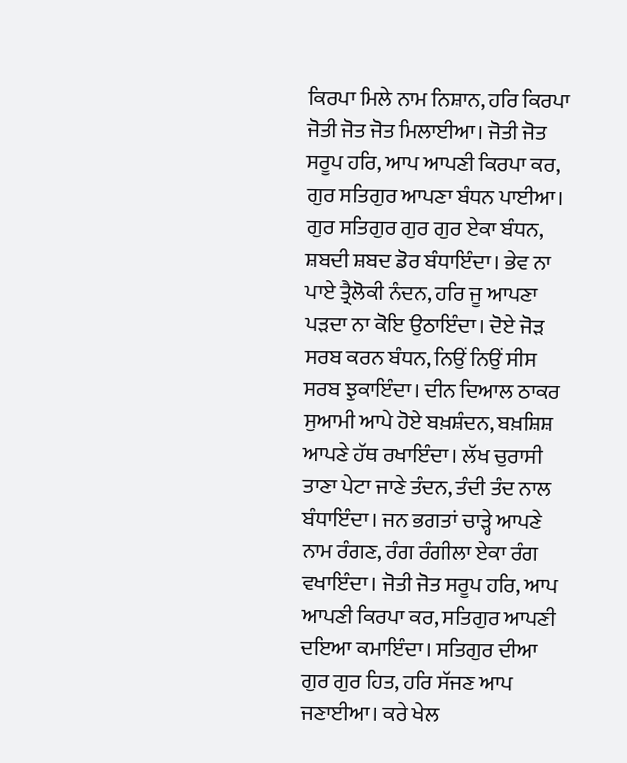ਕਿਰਪਾ ਮਿਲੇ ਨਾਮ ਨਿਸ਼ਾਨ, ਹਰਿ ਕਿਰਪਾ ਜੋਤੀ ਜੋਤ ਜੋਤ ਮਿਲਾਈਆ। ਜੋਤੀ ਜੋਤ ਸਰੂਪ ਹਰਿ, ਆਪ ਆਪਣੀ ਕਿਰਪਾ ਕਰ, ਗੁਰ ਸਤਿਗੁਰ ਆਪਣਾ ਬੰਧਨ ਪਾਈਆ। ਗੁਰ ਸਤਿਗੁਰ ਗੁਰ ਗੁਰ ਏਕਾ ਬੰਧਨ, ਸ਼ਬਦੀ ਸ਼ਬਦ ਡੋਰ ਬੰਧਾਇੰਦਾ। ਭੇਵ ਨਾ ਪਾਏ ਤ੍ਰੈਲੋਕੀ ਨੰਦਨ, ਹਰਿ ਜੂ ਆਪਣਾ ਪੜਦਾ ਨਾ ਕੋਇ ਉਠਾਇੰਦਾ। ਦੋਏ ਜੋੜ ਸਰਬ ਕਰਨ ਬੰਧਨ, ਨਿਉਂ ਨਿਉਂ ਸੀਸ ਸਰਬ ਝੁਕਾਇੰਦਾ। ਦੀਨ ਦਿਆਲ ਠਾਕਰ ਸੁਆਮੀ ਆਪੇ ਹੋਏ ਬਖ਼ਸ਼ੰਦਨ, ਬਖ਼ਸ਼ਿਸ਼ ਆਪਣੇ ਹੱਥ ਰਖਾਇੰਦਾ। ਲੱਖ ਚੁਰਾਸੀ ਤਾਣਾ ਪੇਟਾ ਜਾਣੇ ਤੰਦਨ, ਤੰਦੀ ਤੰਦ ਨਾਲ ਬੰਧਾਇੰਦਾ। ਜਨ ਭਗਤਾਂ ਚਾੜ੍ਹੇ ਆਪਣੇ ਨਾਮ ਰੰਗਣ, ਰੰਗ ਰੰਗੀਲਾ ਏਕਾ ਰੰਗ ਵਖਾਇੰਦਾ। ਜੋਤੀ ਜੋਤ ਸਰੂਪ ਹਰਿ, ਆਪ ਆਪਣੀ ਕਿਰਪਾ ਕਰ, ਸਤਿਗੁਰ ਆਪਣੀ ਦਇਆ ਕਮਾਇੰਦਾ। ਸਤਿਗੁਰ ਦੀਆ ਗੁਰ ਗੁਰ ਹਿਤ, ਹਰਿ ਸੱਜਣ ਆਪ ਜਣਾਈਆ। ਕਰੇ ਖੇਲ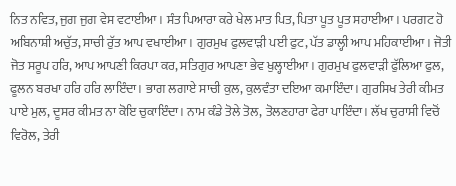ਨਿਤ ਨਵਿਤ, ਜੁਗ ਜੁਗ ਵੇਸ ਵਟਾਈਆ । ਸੰਤ ਪਿਆਰਾ ਕਰੇ ਖੇਲ ਮਾਤ ਪਿਤ, ਪਿਤਾ ਪੂਤ ਪੂਤ ਸਹਾਈਆ। ਪਰਗਟ ਹੋ ਅਬਿਨਾਸ਼ੀ ਅਚੁੱਤ, ਸਾਚੀ ਰੁੱਤ ਆਪ ਵਖਾਈਆ। ਗੁਰਮੁਖ ਫੁਲਵਾੜੀ ਪਈ ਫੁਟ, ਪੱਤ ਡਾਲ੍ਹੀ ਆਪ ਮਹਿਕਾਈਆ। ਜੋਤੀ ਜੋਤ ਸਰੂਪ ਹਰਿ, ਆਪ ਆਪਣੀ ਕਿਰਪਾ ਕਰ, ਸਤਿਗੁਰ ਆਪਣਾ ਭੇਵ ਖੁਲ੍ਹਾਈਆ। ਗੁਰਮੁਖ ਫੁਲਵਾੜੀ ਫੁੱਲਿਆ ਫੁਲ, ਫੂਲਨ ਬਰਖਾ ਹਰਿ ਹਰਿ ਲਾਇੰਦਾ। ਭਾਗ ਲਗਾਏ ਸਾਚੀ ਕੁਲ, ਕੁਲਵੰਤਾ ਦਇਆ ਕਮਾਇੰਦਾ। ਗੁਰਸਿਖ ਤੇਰੀ ਕੀਮਤ ਪਾਏ ਮੁਲ, ਦੂਸਰ ਕੀਮਤ ਨਾ ਕੋਇ ਚੁਕਾਇੰਦਾ। ਨਾਮ ਕੰਡੇ ਤੋਲੇ ਤੋਲ, ਤੋਲਣਹਾਰਾ ਫੇਰਾ ਪਾਇੰਦਾ। ਲੱਖ ਚੁਰਾਸੀ ਵਿਚੋਂ ਵਿਰੋਲ, ਤੇਰੀ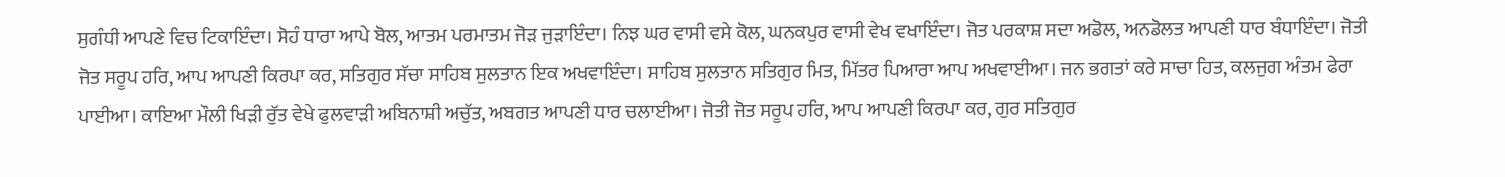ਸੁਗੰਧੀ ਆਪਣੇ ਵਿਚ ਟਿਕਾਇੰਦਾ। ਸੋਹੰ ਧਾਰਾ ਆਪੇ ਬੋਲ, ਆਤਮ ਪਰਮਾਤਮ ਜੋੜ ਜੁੜਾਇੰਦਾ। ਨਿਝ ਘਰ ਵਾਸੀ ਵਸੇ ਕੋਲ, ਘਨਕਪੁਰ ਵਾਸੀ ਵੇਖ ਵਖਾਇੰਦਾ। ਜੋਤ ਪਰਕਾਸ਼ ਸਦਾ ਅਡੋਲ, ਅਨਡੋਲਤ ਆਪਣੀ ਧਾਰ ਬੰਧਾਇੰਦਾ। ਜੋਤੀ ਜੋਤ ਸਰੂਪ ਹਰਿ, ਆਪ ਆਪਣੀ ਕਿਰਪਾ ਕਰ, ਸਤਿਗੁਰ ਸੱਚਾ ਸਾਹਿਬ ਸੁਲਤਾਨ ਇਕ ਅਖਵਾਇੰਦਾ। ਸਾਹਿਬ ਸੁਲਤਾਨ ਸਤਿਗੁਰ ਮਿਤ, ਮਿੱਤਰ ਪਿਆਰਾ ਆਪ ਅਖਵਾਈਆ। ਜਨ ਭਗਤਾਂ ਕਰੇ ਸਾਚਾ ਹਿਤ, ਕਲਜੁਗ ਅੰਤਮ ਫੇਰਾ ਪਾਈਆ। ਕਾਇਆ ਮੌਲੀ ਖਿੜੀ ਰੁੱਤ ਵੇਖੇ ਫੁਲਵਾੜੀ ਅਬਿਨਾਸ਼ੀ ਅਚੁੱਤ, ਅਬਗਤ ਆਪਣੀ ਧਾਰ ਚਲਾਈਆ। ਜੋਤੀ ਜੋਤ ਸਰੂਪ ਹਰਿ, ਆਪ ਆਪਣੀ ਕਿਰਪਾ ਕਰ, ਗੁਰ ਸਤਿਗੁਰ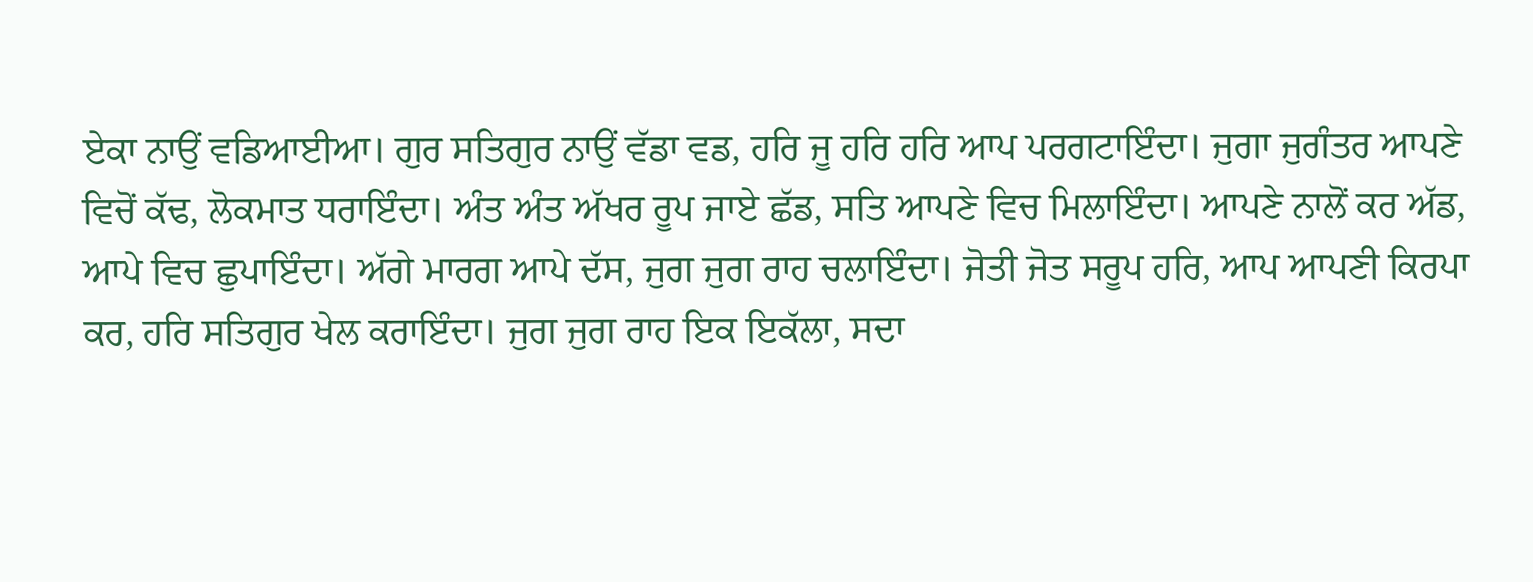ਏਕਾ ਨਾਉਂ ਵਡਿਆਈਆ। ਗੁਰ ਸਤਿਗੁਰ ਨਾਉਂ ਵੱਡਾ ਵਡ, ਹਰਿ ਜੂ ਹਰਿ ਹਰਿ ਆਪ ਪਰਗਟਾਇੰਦਾ। ਜੁਗਾ ਜੁਗੰਤਰ ਆਪਣੇ ਵਿਚੋਂ ਕੱਢ, ਲੋਕਮਾਤ ਧਰਾਇੰਦਾ। ਅੰਤ ਅੰਤ ਅੱਖਰ ਰੂਪ ਜਾਏ ਛੱਡ, ਸਤਿ ਆਪਣੇ ਵਿਚ ਮਿਲਾਇੰਦਾ। ਆਪਣੇ ਨਾਲੋਂ ਕਰ ਅੱਡ, ਆਪੇ ਵਿਚ ਛੁਪਾਇੰਦਾ। ਅੱਗੇ ਮਾਰਗ ਆਪੇ ਦੱਸ, ਜੁਗ ਜੁਗ ਰਾਹ ਚਲਾਇੰਦਾ। ਜੋਤੀ ਜੋਤ ਸਰੂਪ ਹਰਿ, ਆਪ ਆਪਣੀ ਕਿਰਪਾ ਕਰ, ਹਰਿ ਸਤਿਗੁਰ ਖੇਲ ਕਰਾਇੰਦਾ। ਜੁਗ ਜੁਗ ਰਾਹ ਇਕ ਇਕੱਲਾ, ਸਦਾ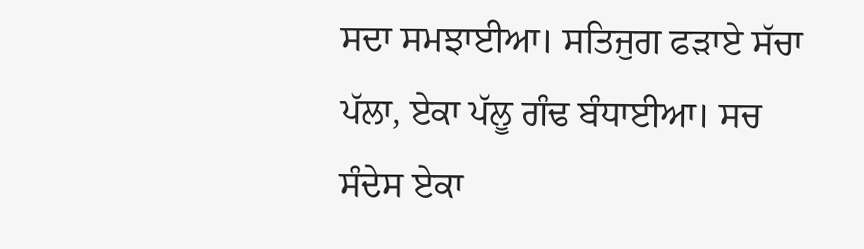ਸਦਾ ਸਮਝਾਈਆ। ਸਤਿਜੁਗ ਫੜਾਏ ਸੱਚਾ ਪੱਲਾ, ਏਕਾ ਪੱਲੂ ਗੰਢ ਬੰਧਾਈਆ। ਸਚ ਸੰਦੇਸ ਏਕਾ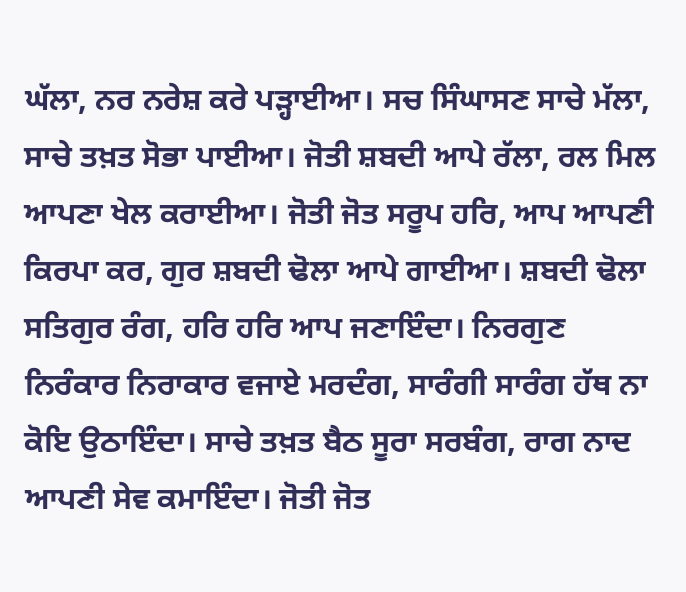ਘੱਲਾ, ਨਰ ਨਰੇਸ਼ ਕਰੇ ਪੜ੍ਹਾਈਆ। ਸਚ ਸਿੰਘਾਸਣ ਸਾਚੇ ਮੱਲਾ, ਸਾਚੇ ਤਖ਼ਤ ਸੋਭਾ ਪਾਈਆ। ਜੋਤੀ ਸ਼ਬਦੀ ਆਪੇ ਰੱਲਾ, ਰਲ ਮਿਲ ਆਪਣਾ ਖੇਲ ਕਰਾਈਆ। ਜੋਤੀ ਜੋਤ ਸਰੂਪ ਹਰਿ, ਆਪ ਆਪਣੀ ਕਿਰਪਾ ਕਰ, ਗੁਰ ਸ਼ਬਦੀ ਢੋਲਾ ਆਪੇ ਗਾਈਆ। ਸ਼ਬਦੀ ਢੋਲਾ ਸਤਿਗੁਰ ਰੰਗ, ਹਰਿ ਹਰਿ ਆਪ ਜਣਾਇੰਦਾ। ਨਿਰਗੁਣ ਨਿਰੰਕਾਰ ਨਿਰਾਕਾਰ ਵਜਾਏ ਮਰਦੰਗ, ਸਾਰੰਗੀ ਸਾਰੰਗ ਹੱਥ ਨਾ ਕੋਇ ਉਠਾਇੰਦਾ। ਸਾਚੇ ਤਖ਼ਤ ਬੈਠ ਸੂਰਾ ਸਰਬੰਗ, ਰਾਗ ਨਾਦ ਆਪਣੀ ਸੇਵ ਕਮਾਇੰਦਾ। ਜੋਤੀ ਜੋਤ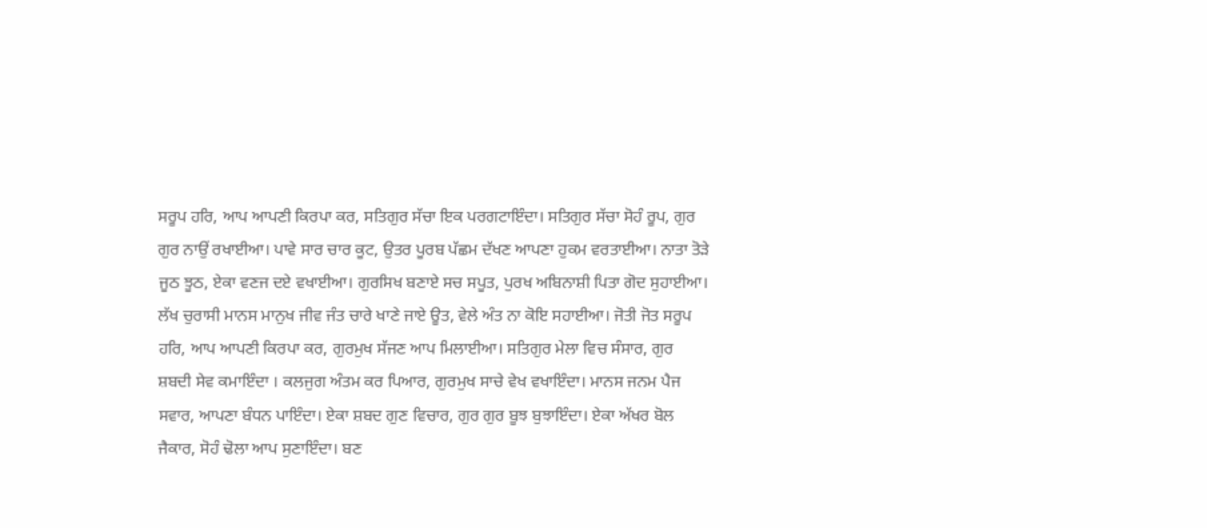ਸਰੂਪ ਹਰਿ, ਆਪ ਆਪਣੀ ਕਿਰਪਾ ਕਰ, ਸਤਿਗੁਰ ਸੱਚਾ ਇਕ ਪਰਗਟਾਇੰਦਾ। ਸਤਿਗੁਰ ਸੱਚਾ ਸੋਹੰ ਰੂਪ, ਗੁਰ ਗੁਰ ਨਾਉਂ ਰਖਾਈਆ। ਪਾਵੇ ਸਾਰ ਚਾਰ ਕੂਟ, ਉਤਰ ਪੂਰਬ ਪੱਛਮ ਦੱਖਣ ਆਪਣਾ ਹੁਕਮ ਵਰਤਾਈਆ। ਨਾਤਾ ਤੋੜੇ ਜੂਠ ਝੂਠ, ਏਕਾ ਵਣਜ ਦਏ ਵਖਾਈਆ। ਗੁਰਸਿਖ ਬਣਾਏ ਸਚ ਸਪੂਤ, ਪੁਰਖ ਅਬਿਨਾਸ਼ੀ ਪਿਤਾ ਗੋਦ ਸੁਹਾਈਆ। ਲੱਖ ਚੁਰਾਸੀ ਮਾਨਸ ਮਾਨੁਖ ਜੀਵ ਜੰਤ ਚਾਰੇ ਖਾਣੇ ਜਾਏ ਊਤ, ਵੇਲੇ ਅੰਤ ਨਾ ਕੋਇ ਸਹਾਈਆ। ਜੋਤੀ ਜੋਤ ਸਰੂਪ ਹਰਿ, ਆਪ ਆਪਣੀ ਕਿਰਪਾ ਕਰ, ਗੁਰਮੁਖ ਸੱਜਣ ਆਪ ਮਿਲਾਈਆ। ਸਤਿਗੁਰ ਮੇਲਾ ਵਿਚ ਸੰਸਾਰ, ਗੁਰ ਸ਼ਬਦੀ ਸੇਵ ਕਮਾਇੰਦਾ । ਕਲਜੁਗ ਅੰਤਮ ਕਰ ਪਿਆਰ, ਗੁਰਮੁਖ ਸਾਚੇ ਵੇਖ ਵਖਾਇੰਦਾ। ਮਾਨਸ ਜਨਮ ਪੈਜ ਸਵਾਰ, ਆਪਣਾ ਬੰਧਨ ਪਾਇੰਦਾ। ਏਕਾ ਸ਼ਬਦ ਗੁਣ ਵਿਚਾਰ, ਗੁਰ ਗੁਰ ਬੂਝ ਬੁਝਾਇੰਦਾ। ਏਕਾ ਅੱਖਰ ਬੋਲ ਜੈਕਾਰ, ਸੋਹੰ ਢੋਲਾ ਆਪ ਸੁਣਾਇੰਦਾ। ਬਣ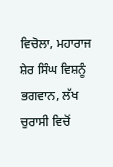ਵਿਚੋਲਾ, ਮਹਾਰਾਜ ਸ਼ੇਰ ਸਿੰਘ ਵਿਸ਼ਨੂੰ ਭਗਵਾਨ, ਲੱਖ ਚੁਰਾਸੀ ਵਿਚੋਂ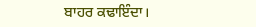ਬਾਹਰ ਕਢਾਇੰਦਾ।